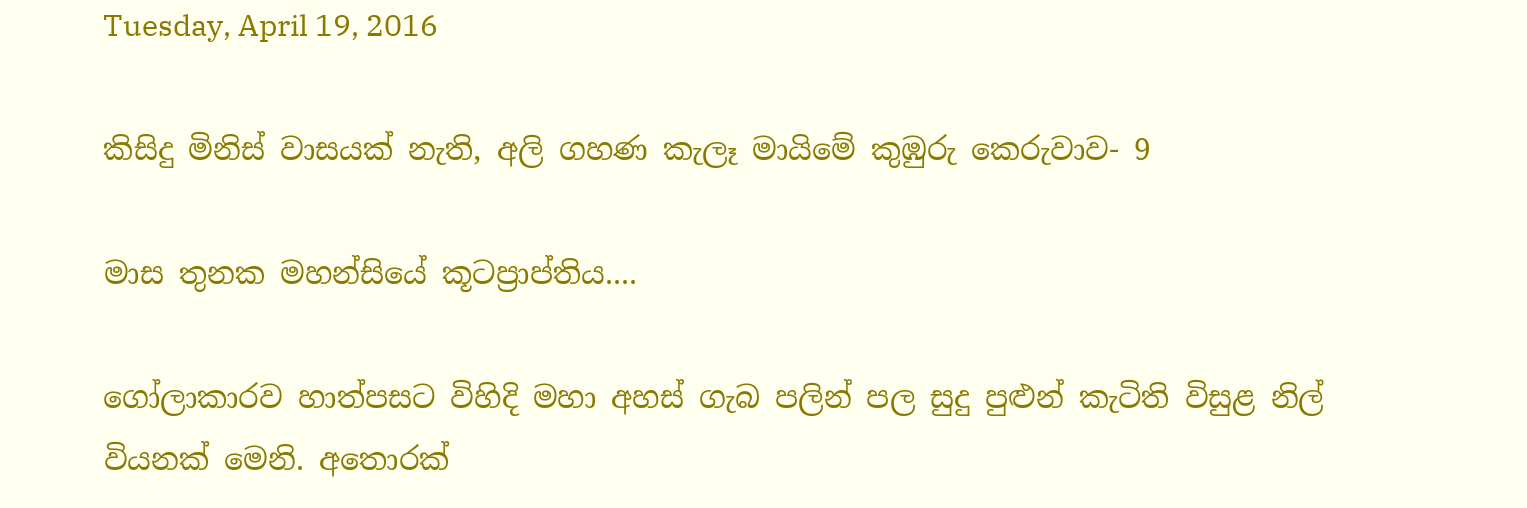Tuesday, April 19, 2016

කිසිදු මිනිස් වාසයක් නැති, අලි ගහණ කැලෑ මායිමේ කුඹුරු කෙරුවාව- 9

මාස තුනක මහන්සියේ කූටප්‍රාප්තිය....

ගෝලාකාරව හාත්පසට විහිදි මහා අහස් ගැබ පලින් පල සුදු පුළුන් කැටිති විසුළ නිල් වියනක් මෙනි. අතොරක්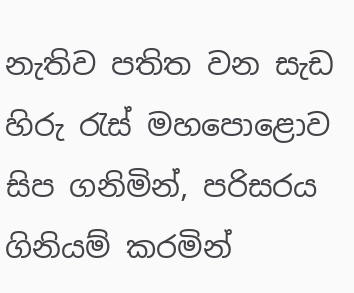නැතිව පතිත වන සැඩ හිරු රැස් මහපොළොව සිප ගනිමින්, පරිසරය ගිනියම් කරමින්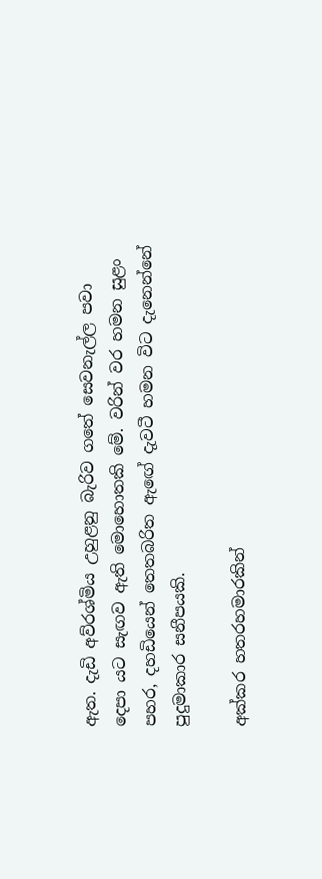ඇත. දැඩි අව්රශ්මිය උහුළනු බැරිව ගතේ සෙවනැල්ල පවා දෙපා යට සැඟව ඇති මොහොතකි මේ. වරින් වර හමන සුළං පහර, දහඩියෙන් තෙතබරිත ඇඟේ දැවටී හමන විට දැනෙන්නේ පුදුමාකාර සනීපයකි.

අක්කර හතරහමාරකින්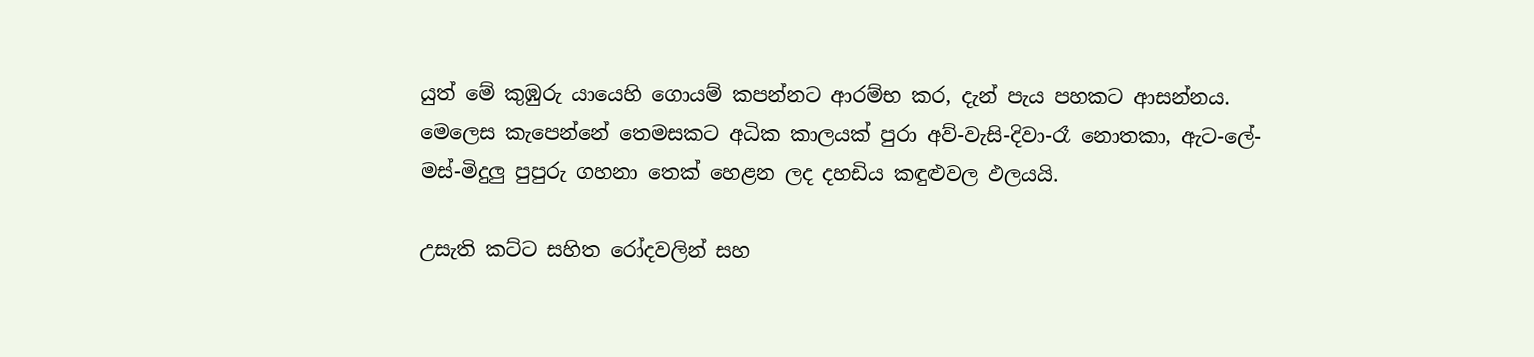යුත් මේ කුඹුරු යායෙහි ගොයම් කපන්නට ආරම්භ කර, දැන් පැය පහකට ආසන්නය. මෙලෙස කැපෙන්නේ තෙමසකට අධික කාලයක් පුරා අව්-වැසි-දිවා-රෑ නොතකා, ඇට-ලේ-මස්-මිදුලු පුපුරු ගහනා තෙක් හෙළන ලද දහඩිය කඳුළුවල ඵලයයි.

උසැති කට්ට සහිත රෝදවලින් සහ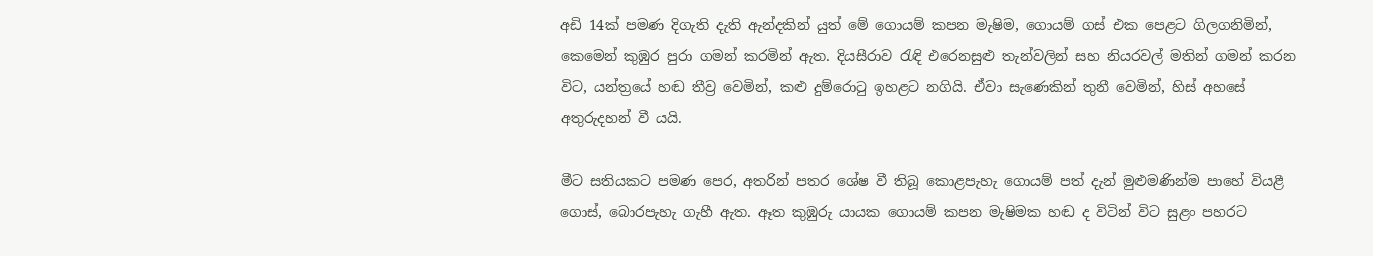අඩි 14ක් පමණ දිගැති දැති ඇන්දකින් යුත් මේ ගොයම් කපන මැෂිම, ගොයම් ගස් එක පෙළට ගිලගනිමින්, කෙමෙන් කුඹුර පුරා ගමන් කරමින් ඇත. දියසීරාව රැඳි එරෙනසුළු තැන්වලින් සහ නියරවල් මතින් ගමන් කරන විට, යන්ත්‍රයේ හඬ තීව්‍ර වෙමින්, කළු දුම්රොටු ඉහළට නගියි. ඒවා සැණෙකින් තුනී වෙමින්, හිස් අහසේ අතුරුදහන් වී යයි.

මීට සතියකට පමණ පෙර, අතරින් පතර ශේෂ වී තිබූ කොළපැහැ ගොයම් පත් දැන් මුළුමණින්ම පාහේ වියළී ගොස්, බොරපැහැ ගැහී ඇත. ඈත කුඹුරු යායක ගොයම් කපන මැෂිමක හඬ ද විටින් විට සුළං පහරට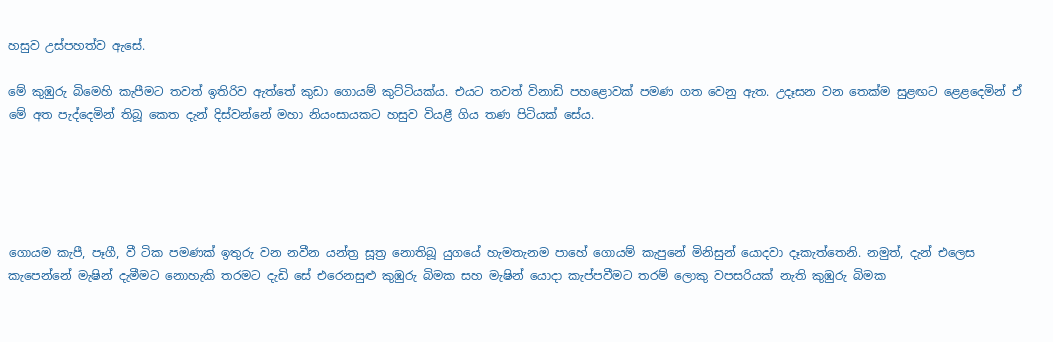හසුව උස්පහත්ව ඇසේ.

මේ කුඹුරු බිමෙහි කැපීමට තවත් ඉතිරිව ඇත්තේ කුඩා ගොයම් කුට්ටියක්ය. එයට තවත් විනාඩි පහළොවක් පමණ ගත වෙනු ඇත. උදෑසන වන තෙක්ම සුළඟට ළෙළදෙමින් ඒ මේ අත පැද්දෙමින් තිබූ කෙත දැන් දිස්වන්නේ මහා නියංසායකට හසුව වියළී ගිය තණ පිටියක් සේය.





ගොයම කැපී, පෑගී, වී ටික පමණක් ඉතුරු වන නවීන යන්ත්‍ර සූත්‍ර නොතිබූ යුගයේ හැමතැනම පාහේ ගොයම් කැපුනේ මිනිසුන් යොදවා දෑකැත්තෙනි. නමුත්, දැන් එලෙස කැපෙන්නේ මැෂින් දැමීමට නොහැකි තරමට දැඩි සේ එරෙනසුළු කුඹුරු බිමක සහ මැෂින් යොදා කැප්පවීමට තරම් ලොකු වපසරියක් නැති කුඹුරු බිමක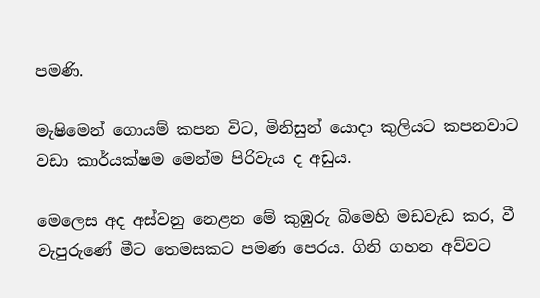පමණි.

මැෂිමෙන් ගොයම් කපන විට, මිනිසුන් යොදා කුලියට කපනවාට වඩා කාර්යක්ෂම මෙන්ම පිරිවැය ද අඩුය.

මෙලෙස අද අස්වනු නෙළන මේ කුඹුරු බිමෙහි මඩවැඩ කර, වී වැපුරුණේ මීට තෙමසකට පමණ පෙරය. ගිනි ගහන අව්වට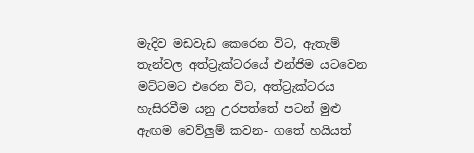මැදිව මඩවැඩ කෙරෙන විට, ඇතැම් තැන්වල අත්ට්‍රැක්ටරයේ එන්ජිම යටවෙන මට්ටමට එරෙන විට, අත්ට්‍රැක්ටරය හැසිරවීම යනු උරපත්තේ පටන් මුළු ඇඟම වෙව්ලුම් කවන- ගතේ හයියත්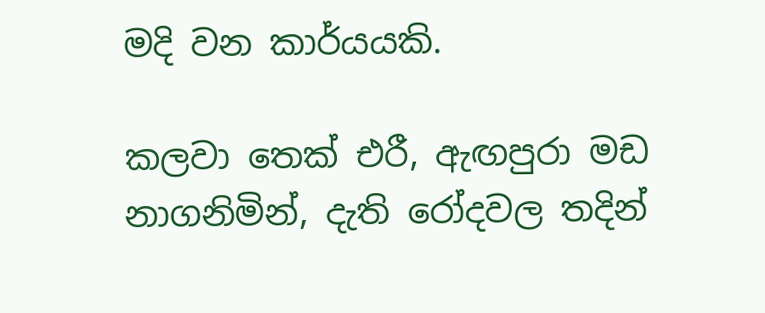මදි වන කාර්යයකි.

කලවා තෙක් එරී, ඇඟපුරා මඩ නාගනිමින්, දැති රෝදවල තදින්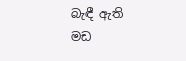බැඳී ඇති මඩ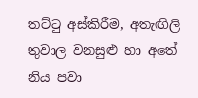තට්ටු අස්කිරීම, අතැඟිලි තුවාල වනසුළු හා අතේ නිය පවා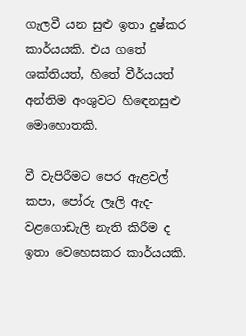ගැලවී යන සුළු ඉතා දුෂ්කර කාර්යයකි. එය ගතේ ශක්තියත්, හිතේ වීර්යයත් අන්තිම අංශුවට හිඳෙනසුළු මොහොතකි.

වී වැපිරීමට පෙර ඇළවල් කපා, පෝරු ලෑලි ඇද- වළගොඩැලි නැති කිරීම ද ඉතා වෙහෙසකර කාර්යයකි.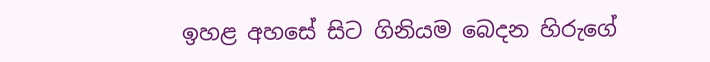ඉහළ අහසේ සිට ගිනියම බෙදන හිරුගේ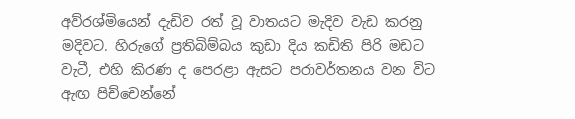අව්රශ්මියෙන් දැඩිව රත් වූ වාතයට මැදිව වැඩ කරනු මදිවට. හිරුගේ ප්‍රතිබිම්බය කුඩා දිය කඩිති පිරි මඩට වැටී, එහි කිරණ ද පෙරළා ඇසට පරාවර්තනය වන විට ඇඟ පිච්චෙන්නේ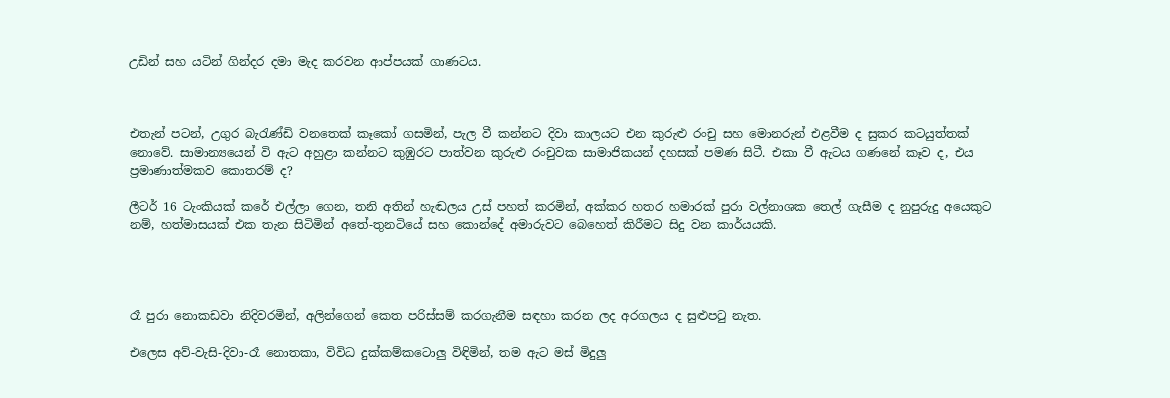උඩින් සහ යටින් ගින්දර දමා මැද කරවන ආප්පයක් ගාණටය.



එතැන් පටන්, උගුර බැරැණ්ඩි වනතෙක් කෑකෝ ගසමින්, පැල වී කන්නට දිවා කාලයට එන කුරුළු රංචු සහ මොනරුන් එළවීම ද සුකර කටයුත්තක් නොවේ. සාමාන්‍යයෙන් වි ඇට අහුළා කන්නට කුඹුරට පාත්වන කුරුළු රංචුවක සාමාජිකයන් දහසක් පමණ සිටී. එකා වී ඇටය ගණනේ කෑව ද, එය ප්‍රමාණාත්මකව කොතරම් ද?

ලීටර් 16 ටැංකියක් කරේ එල්ලා ගෙන, තනි අතින් හැඬලය උස් පහත් කරමින්, අක්කර හතර හමාරක් පුරා වල්නාශක තෙල් ගැසීම ද නුපුරුදු අයෙකුට නම්, හත්මාසයක් එක තැන සිටිමින් අතේ-තුනටියේ සහ කොන්දේ අමාරුවට බෙහෙත් කිරීමට සිදු වන කාර්යයකි.




රෑ පුරා නොකඩවා නිදිවරමින්, අලින්ගෙන් කෙත පරිස්සම් කරගැනීම සඳහා කරන ලද අරගලය ද සුළුපටු නැත.

එලෙස අව්-වැසි-දිවා-රෑ නොතකා, විවිධ දුක්කම්කටොලු විඳිමින්, තම ඇට මස් මිදුලු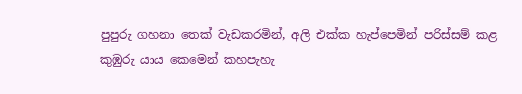පුපුරු ගහනා තෙක් වැඩකරමින්, අලි එක්ක හැප්පෙමින් පරිස්සම් කළ කුඹුරු යාය කෙමෙන් කහපැහැ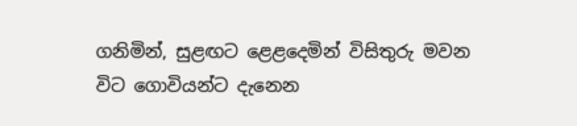ගනිමින්, සුළඟට ළෙළදෙමින් විසිතුරු මවන විට ගොවියන්ට දැනෙන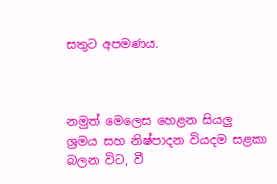සතුට අපමණය.



නමුත් මෙලෙස හෙළන සියලු ශ්‍රමය සහ නිෂ්පාදන වියදම සළකා බලන විට, වී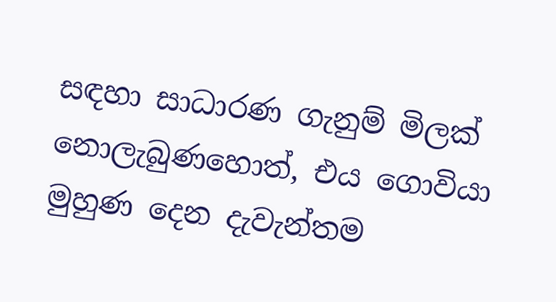සඳහා සාධාරණ ගැනුම් මිලක් නොලැබුණහොත්, එය ගොවියා මුහුණ දෙන දැවැන්තම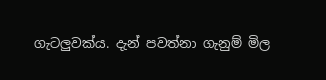ගැටලුවක්ය. දැන් පවත්නා ගැනුම් මිල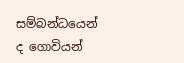සම්බන්ධයෙන් ද ගොවියන්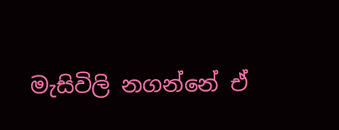මැසිවිලි නගන්නේ ඒ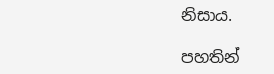නිසාය.

පහතින්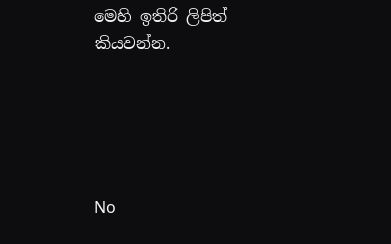මෙහි ඉතිරි ලිපිත් කියවන්න.





No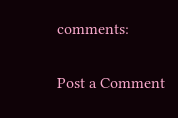comments:

Post a Comment